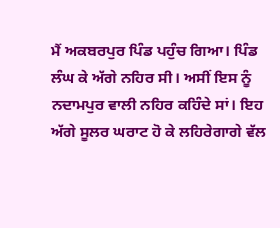ਮੈਂ ਅਕਬਰਪੁਰ ਪਿੰਡ ਪਹੁੰਚ ਗਿਆ। ਪਿੰਡ ਲੰਘ ਕੇ ਅੱਗੇ ਨਹਿਰ ਸੀ। ਅਸੀਂ ਇਸ ਨੂੰ ਨਦਾਮਪੁਰ ਵਾਲੀ ਨਹਿਰ ਕਹਿੰਦੇ ਸਾਂ। ਇਹ ਅੱਗੇ ਸੂਲਰ ਘਰਾਟ ਹੋ ਕੇ ਲਹਿਰੇਗਾਗੇ ਵੱਲ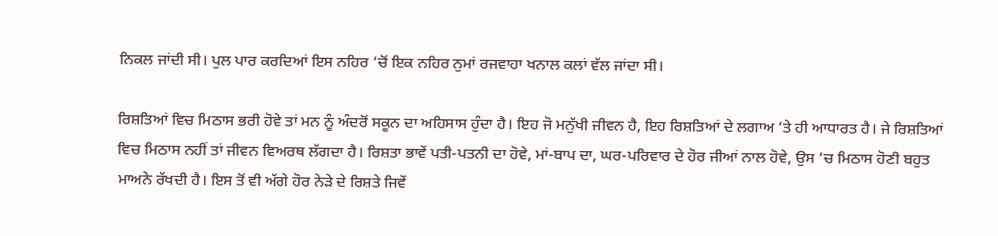ਨਿਕਲ ਜਾਂਦੀ ਸੀ। ਪੁਲ ਪਾਰ ਕਰਦਿਆਂ ਇਸ ਨਹਿਰ ’ਚੋਂ ਇਕ ਨਹਿਰ ਨੁਮਾਂ ਰਜਵਾਹਾ ਖਨਾਲ ਕਲਾਂ ਵੱਲ ਜਾਂਦਾ ਸੀ।

ਰਿਸ਼ਤਿਆਂ ਵਿਚ ਮਿਠਾਸ ਭਰੀ ਹੋਵੇ ਤਾਂ ਮਨ ਨੂੰ ਅੰਦਰੋਂ ਸਕੂਨ ਦਾ ਅਹਿਸਾਸ ਹੁੰਦਾ ਹੈ। ਇਹ ਜੋ ਮਨੁੱਖੀ ਜੀਵਨ ਹੈ, ਇਹ ਰਿਸ਼ਤਿਆਂ ਦੇ ਲਗਾਅ ’ਤੇ ਹੀ ਆਧਾਰਤ ਹੈ। ਜੇ ਰਿਸ਼ਤਿਆਂ ਵਿਚ ਮਿਠਾਸ ਨਹੀਂ ਤਾਂ ਜੀਵਨ ਵਿਅਰਥ ਲੱਗਦਾ ਹੈ। ਰਿਸ਼ਤਾ ਭਾਵੇਂ ਪਤੀ-ਪਤਨੀ ਦਾ ਹੋਵੇ, ਮਾਂ-ਬਾਪ ਦਾ, ਘਰ-ਪਰਿਵਾਰ ਦੇ ਹੋਰ ਜੀਆਂ ਨਾਲ ਹੋਵੇ, ਉਸ ’ਚ ਮਿਠਾਸ ਹੋਣੀ ਬਹੁਤ ਮਾਅਨੇ ਰੱਖਦੀ ਹੈ। ਇਸ ਤੋਂ ਵੀ ਅੱਗੇ ਹੋਰ ਨੇੜੇ ਦੇ ਰਿਸ਼ਤੇ ਜਿਵੇਂ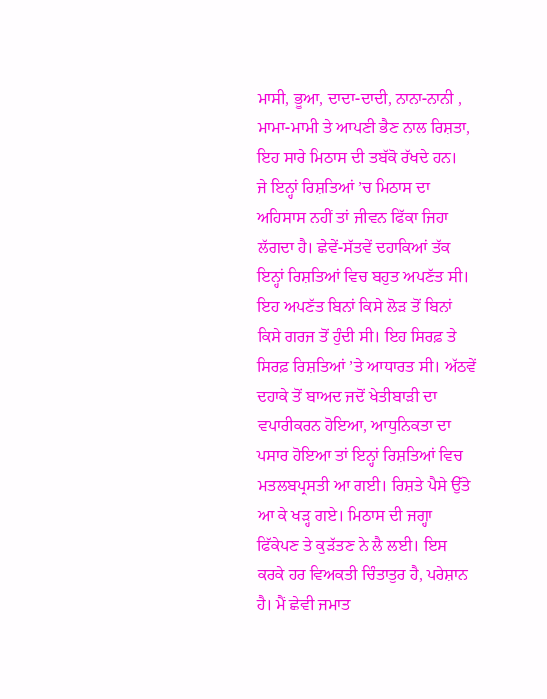ਮਾਸੀ, ਭੂਆ, ਦਾਦਾ-ਦਾਦੀ, ਨਾਨਾ-ਨਾਨੀ , ਮਾਮਾ-ਮਾਮੀ ਤੇ ਆਪਣੀ ਭੈਣ ਨਾਲ ਰਿਸ਼ਤਾ, ਇਹ ਸਾਰੇ ਮਿਠਾਸ ਦੀ ਤਬੱਕੋ ਰੱਖਦੇ ਹਨ।
ਜੇ ਇਨ੍ਹਾਂ ਰਿਸ਼ਤਿਆਂ ’ਚ ਮਿਠਾਸ ਦਾ ਅਹਿਸਾਸ ਨਹੀਂ ਤਾਂ ਜੀਵਨ ਫਿੱਕਾ ਜਿਹਾ ਲੱਗਦਾ ਹੈ। ਛੇਵੇਂ-ਸੱਤਵੇਂ ਦਹਾਕਿਆਂ ਤੱਕ ਇਨ੍ਹਾਂ ਰਿਸ਼ਤਿਆਂ ਵਿਚ ਬਹੁਤ ਅਪਣੱਤ ਸੀ। ਇਹ ਅਪਣੱਤ ਬਿਨਾਂ ਕਿਸੇ ਲੋੜ ਤੋਂ ਬਿਨਾਂ ਕਿਸੇ ਗਰਜ ਤੋਂ ਹੁੰਦੀ ਸੀ। ਇਹ ਸਿਰਫ਼ ਤੇ ਸਿਰਫ਼ ਰਿਸ਼ਤਿਆਂ ’ਤੇ ਆਧਾਰਤ ਸੀ। ਅੱਠਵੇਂ ਦਹਾਕੇ ਤੋਂ ਬਾਅਦ ਜਦੋਂ ਖੇਤੀਬਾੜੀ ਦਾ ਵਪਾਰੀਕਰਨ ਹੋਇਆ, ਆਧੁਨਿਕਤਾ ਦਾ ਪਸਾਰ ਹੋਇਆ ਤਾਂ ਇਨ੍ਹਾਂ ਰਿਸ਼ਤਿਆਂ ਵਿਚ ਮਤਲਬਪ੍ਰਸਤੀ ਆ ਗਈ। ਰਿਸ਼ਤੇ ਪੈਸੇ ਉੱਤੇ ਆ ਕੇ ਖੜ੍ਹ ਗਏ। ਮਿਠਾਸ ਦੀ ਜਗ੍ਹਾ ਫਿੱਕੇਪਣ ਤੇ ਕੁੜੱਤਣ ਨੇ ਲੈ ਲਈ। ਇਸ ਕਰਕੇ ਹਰ ਵਿਅਕਤੀ ਚਿੰਤਾਤੁਰ ਹੈ, ਪਰੇਸ਼ਾਨ ਹੈ। ਮੈਂ ਛੇਵੀ ਜਮਾਤ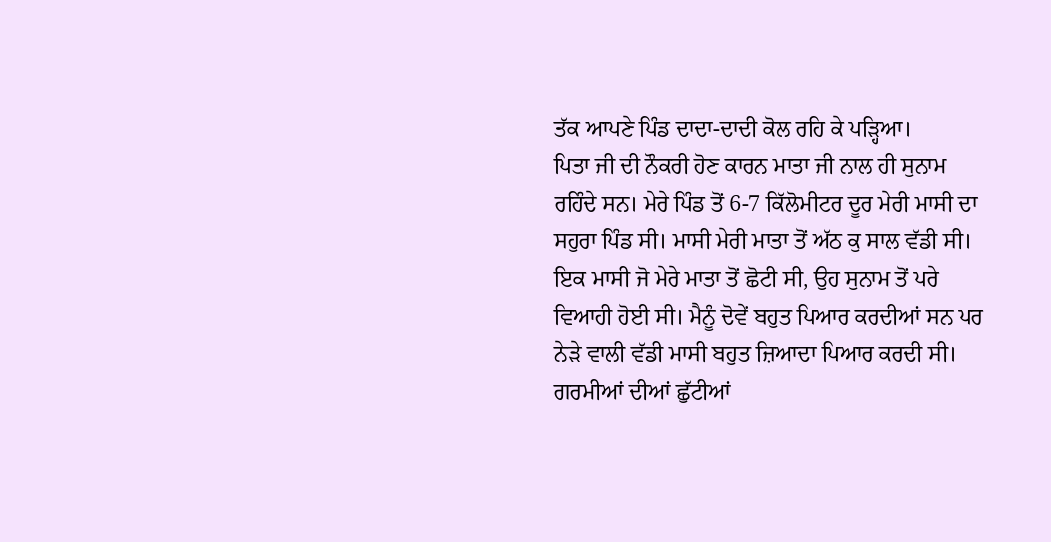ਤੱਕ ਆਪਣੇ ਪਿੰਡ ਦਾਦਾ-ਦਾਦੀ ਕੋਲ ਰਹਿ ਕੇ ਪੜ੍ਹਿਆ।
ਪਿਤਾ ਜੀ ਦੀ ਨੌਕਰੀ ਹੋਣ ਕਾਰਨ ਮਾਤਾ ਜੀ ਨਾਲ ਹੀ ਸੁਨਾਮ ਰਹਿੰਦੇ ਸਨ। ਮੇਰੇ ਪਿੰਡ ਤੋਂ 6-7 ਕਿੱਲੋਮੀਟਰ ਦੂਰ ਮੇਰੀ ਮਾਸੀ ਦਾ ਸਹੁਰਾ ਪਿੰਡ ਸੀ। ਮਾਸੀ ਮੇਰੀ ਮਾਤਾ ਤੋਂ ਅੱਠ ਕੁ ਸਾਲ ਵੱਡੀ ਸੀ। ਇਕ ਮਾਸੀ ਜੋ ਮੇਰੇ ਮਾਤਾ ਤੋਂ ਛੋਟੀ ਸੀ, ਉਹ ਸੁਨਾਮ ਤੋਂ ਪਰੇ ਵਿਆਹੀ ਹੋਈ ਸੀ। ਮੈਨੂੰ ਦੋਵੇਂ ਬਹੁਤ ਪਿਆਰ ਕਰਦੀਆਂ ਸਨ ਪਰ ਨੇੜੇ ਵਾਲੀ ਵੱਡੀ ਮਾਸੀ ਬਹੁਤ ਜ਼ਿਆਦਾ ਪਿਆਰ ਕਰਦੀ ਸੀ। ਗਰਮੀਆਂ ਦੀਆਂ ਛੁੱਟੀਆਂ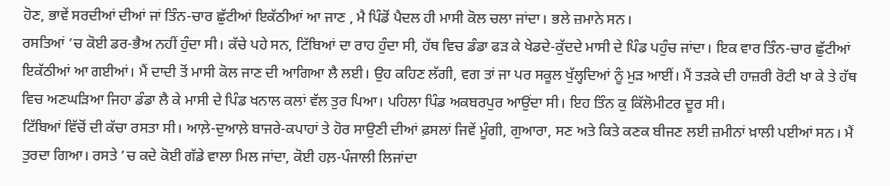ਹੋਣ, ਭਾਵੇਂ ਸਰਦੀਆਂ ਦੀਆਂ ਜਾਂ ਤਿੰਨ-ਚਾਰ ਛੁੱਟੀਆਂ ਇਕੱਠੀਆਂ ਆ ਜਾਣ , ਮੈ ਪਿੰਡੋਂ ਪੈਦਲ ਹੀ ਮਾਸੀ ਕੋਲ ਚਲਾ ਜਾਂਦਾ। ਭਲੇ ਜ਼ਮਾਨੇ ਸਨ।
ਰਸਤਿਆਂ ’ਚ ਕੋਈ ਡਰ-ਭੈਅ ਨਹੀਂ ਹੁੰਦਾ ਸੀ। ਕੱਚੇ ਪਹੇ ਸਨ, ਟਿੱਬਿਆਂ ਦਾ ਰਾਹ ਹੁੰਦਾ ਸੀ, ਹੱਥ ਵਿਚ ਡੰਡਾ ਫੜ ਕੇ ਖੇਡਦੇ-ਕੁੱਦਦੇ ਮਾਸੀ ਦੇ ਪਿੰਡ ਪਹੁੰਚ ਜਾਂਦਾ। ਇਕ ਵਾਰ ਤਿੰਨ-ਚਾਰ ਛੁੱਟੀਆਂ ਇਕੱਠੀਆਂ ਆ ਗਈਆਂ। ਮੈਂ ਦਾਦੀ ਤੋਂ ਮਾਸੀ ਕੋਲ ਜਾਣ ਦੀ ਆਗਿਆ ਲੈ ਲਈ। ਉਹ ਕਹਿਣ ਲੱਗੀ, ਵਗ ਤਾਂ ਜਾ ਪਰ ਸਕੂਲ ਖੁੱਲ੍ਹਦਿਆਂ ਨੂੰ ਮੁੜ ਆਈਂ। ਮੈਂ ਤੜਕੇ ਦੀ ਹਾਜ਼ਰੀ ਰੋਟੀ ਖਾ ਕੇ ਤੇ ਹੱਥ ਵਿਚ ਅਣਘੜਿਆ ਜਿਹਾ ਡੰਡਾ ਲੈ ਕੇ ਮਾਸੀ ਦੇ ਪਿੰਡ ਖਨਾਲ ਕਲਾਂ ਵੱਲ ਤੁਰ ਪਿਆ। ਪਹਿਲਾ ਪਿੰਡ ਅਕਬਰਪੁਰ ਆਉਂਦਾ ਸੀ। ਇਹ ਤਿੰਨ ਕੁ ਕਿੱਲੋਮੀਟਰ ਦੂਰ ਸੀ।
ਟਿੱਬਿਆਂ ਵਿੱਚੋਂ ਦੀ ਕੱਚਾ ਰਸਤਾ ਸੀ। ਆਲ਼ੇ-ਦੁਆਲ਼ੇ ਬਾਜਰੇ-ਕਪਾਹਾਂ ਤੇ ਹੋਰ ਸਾਉਣੀ ਦੀਆਂ ਫ਼ਸਲਾਂ ਜਿਵੇਂ ਮੂੰਗੀ, ਗੁਆਰਾ, ਸਣ ਅਤੇ ਕਿਤੇ ਕਣਕ ਬੀਜਣ ਲਈ ਜ਼ਮੀਨਾਂ ਖ਼ਾਲੀ ਪਈਆਂ ਸਨ। ਮੈਂ ਤੁਰਦਾ ਗਿਆ। ਰਸਤੇ ’ਚ ਕਦੇ ਕੋਈ ਗੱਡੇ ਵਾਲਾ ਮਿਲ ਜਾਂਦਾ, ਕੋਈ ਹਲ਼-ਪੰਜਾਲੀ ਲਿਜਾਂਦਾ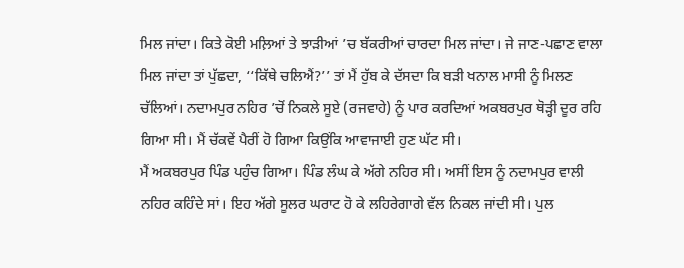ਮਿਲ ਜਾਂਦਾ। ਕਿਤੇ ਕੋਈ ਮਲ਼ਿਆਂ ਤੇ ਝਾੜੀਆਂ ’ਚ ਬੱਕਰੀਆਂ ਚਾਰਦਾ ਮਿਲ ਜਾਂਦਾ। ਜੇ ਜਾਣ-ਪਛਾਣ ਵਾਲਾ ਮਿਲ ਜਾਂਦਾ ਤਾਂ ਪੁੱਛਦਾ, ‘‘ਕਿੱਥੇ ਚਲਿਐਂ?’’ ਤਾਂ ਮੈਂ ਹੁੱਬ ਕੇ ਦੱਸਦਾ ਕਿ ਬੜੀ ਖਨਾਲ ਮਾਸੀ ਨੂੰ ਮਿਲਣ ਚੱਲਿਆਂ। ਨਦਾਮਪੁਰ ਨਹਿਰ ’ਚੋਂ ਨਿਕਲੇ ਸੂਏ (ਰਜਵਾਹੇ) ਨੂੰ ਪਾਰ ਕਰਦਿਆਂ ਅਕਬਰਪੁਰ ਥੋੜ੍ਹੀ ਦੂਰ ਰਹਿ ਗਿਆ ਸੀ। ਮੈਂ ਚੱਕਵੇਂ ਪੈਰੀਂ ਹੋ ਗਿਆ ਕਿਉਂਕਿ ਆਵਾਜਾਈ ਹੁਣ ਘੱਟ ਸੀ।
ਮੈਂ ਅਕਬਰਪੁਰ ਪਿੰਡ ਪਹੁੰਚ ਗਿਆ। ਪਿੰਡ ਲੰਘ ਕੇ ਅੱਗੇ ਨਹਿਰ ਸੀ। ਅਸੀਂ ਇਸ ਨੂੰ ਨਦਾਮਪੁਰ ਵਾਲੀ ਨਹਿਰ ਕਹਿੰਦੇ ਸਾਂ। ਇਹ ਅੱਗੇ ਸੂਲਰ ਘਰਾਟ ਹੋ ਕੇ ਲਹਿਰੇਗਾਗੇ ਵੱਲ ਨਿਕਲ ਜਾਂਦੀ ਸੀ। ਪੁਲ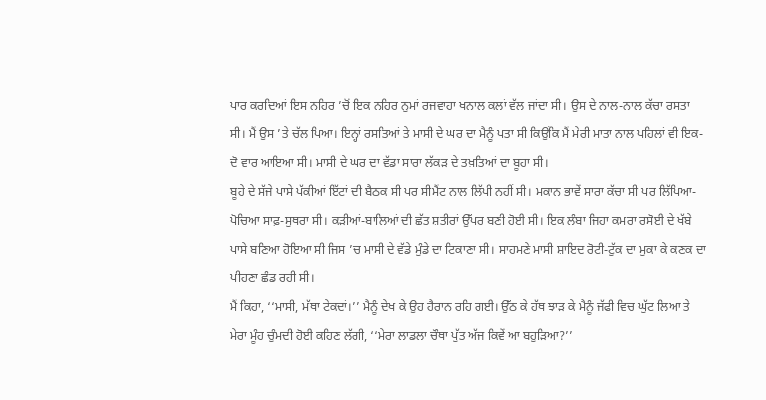ਪਾਰ ਕਰਦਿਆਂ ਇਸ ਨਹਿਰ ’ਚੋਂ ਇਕ ਨਹਿਰ ਨੁਮਾਂ ਰਜਵਾਹਾ ਖਨਾਲ ਕਲਾਂ ਵੱਲ ਜਾਂਦਾ ਸੀ। ਉਸ ਦੇ ਨਾਲ-ਨਾਲ ਕੱਚਾ ਰਸਤਾ ਸੀ। ਮੈਂ ਉਸ ’ਤੇ ਚੱਲ ਪਿਆ। ਇਨ੍ਹਾਂ ਰਸਤਿਆਂ ਤੇ ਮਾਸੀ ਦੇ ਘਰ ਦਾ ਮੈਨੂੰ ਪਤਾ ਸੀ ਕਿਉਂਕਿ ਮੈਂ ਮੇਰੀ ਮਾਤਾ ਨਾਲ ਪਹਿਲਾਂ ਵੀ ਇਕ-ਦੋ ਵਾਰ ਆਇਆ ਸੀ। ਮਾਸੀ ਦੇ ਘਰ ਦਾ ਵੱਡਾ ਸਾਰਾ ਲੱਕੜ ਦੇ ਤਖ਼ਤਿਆਂ ਦਾ ਬੂਹਾ ਸੀ।
ਬੂਹੇ ਦੇ ਸੱਜੇ ਪਾਸੇ ਪੱਕੀਆਂ ਇੱਟਾਂ ਦੀ ਬੈਠਕ ਸੀ ਪਰ ਸੀਮੈਂਟ ਨਾਲ ਲਿੱਪੀ ਨਹੀਂ ਸੀ। ਮਕਾਨ ਭਾਵੇਂ ਸਾਰਾ ਕੱਚਾ ਸੀ ਪਰ ਲਿੱਪਿਆ-ਪੋਚਿਆ ਸਾਫ਼-ਸੁਥਰਾ ਸੀ। ਕੜੀਆਂ-ਬਾਲਿਆਂ ਦੀ ਛੱਤ ਸ਼ਤੀਰਾਂ ਉੱਪਰ ਬਣੀ ਹੋਈ ਸੀ। ਇਕ ਲੰਬਾ ਜਿਹਾ ਕਮਰਾ ਰਸੋਈ ਦੇ ਖੱਬੇ ਪਾਸੇ ਬਣਿਆ ਹੋਇਆ ਸੀ ਜਿਸ ’ਚ ਮਾਸੀ ਦੇ ਵੱਡੇ ਮੁੰਡੇ ਦਾ ਟਿਕਾਣਾ ਸੀ। ਸਾਹਮਣੇ ਮਾਸੀ ਸ਼ਾਇਦ ਰੋਟੀ-ਟੁੱਕ ਦਾ ਮੁਕਾ ਕੇ ਕਣਕ ਦਾ ਪੀਹਣਾ ਛੰਡ ਰਹੀ ਸੀ।
ਮੈਂ ਕਿਹਾ, ‘‘ਮਾਸੀ, ਮੱਥਾ ਟੇਕਦਾਂ।’’ ਮੈਨੂੰ ਦੇਖ ਕੇ ਉਹ ਹੈਰਾਨ ਰਹਿ ਗਈ। ਉੱਠ ਕੇ ਹੱਥ ਝਾੜ ਕੇ ਮੈਨੂੰ ਜੱਫੀ ਵਿਚ ਘੁੱਟ ਲਿਆ ਤੇ ਮੇਰਾ ਮੂੰਹ ਚੁੰਮਦੀ ਹੋਈ ਕਹਿਣ ਲੱਗੀ, ‘‘ਮੇਰਾ ਲਾਡਲਾ ਚੌਥਾ ਪੁੱਤ ਅੱਜ ਕਿਵੇਂ ਆ ਬਹੁੜਿਆ?’’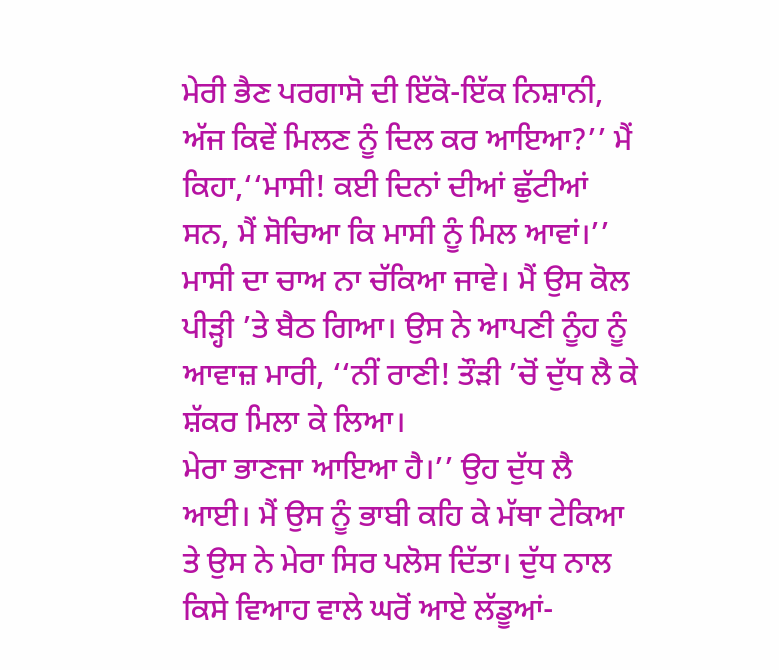ਮੇਰੀ ਭੈਣ ਪਰਗਾਸੋ ਦੀ ਇੱਕੋ-ਇੱਕ ਨਿਸ਼ਾਨੀ, ਅੱਜ ਕਿਵੇਂ ਮਿਲਣ ਨੂੰ ਦਿਲ ਕਰ ਆਇਆ?’’ ਮੈਂ ਕਿਹਾ,‘‘ਮਾਸੀ! ਕਈ ਦਿਨਾਂ ਦੀਆਂ ਛੁੱਟੀਆਂ ਸਨ, ਮੈਂ ਸੋਚਿਆ ਕਿ ਮਾਸੀ ਨੂੰ ਮਿਲ ਆਵਾਂ।’’ ਮਾਸੀ ਦਾ ਚਾਅ ਨਾ ਚੱਕਿਆ ਜਾਵੇ। ਮੈਂ ਉਸ ਕੋਲ ਪੀੜ੍ਹੀ ’ਤੇ ਬੈਠ ਗਿਆ। ਉਸ ਨੇ ਆਪਣੀ ਨੂੰਹ ਨੂੰ ਆਵਾਜ਼ ਮਾਰੀ, ‘‘ਨੀਂ ਰਾਣੀ! ਤੌੜੀ ’ਚੋਂ ਦੁੱਧ ਲੈ ਕੇ ਸ਼ੱਕਰ ਮਿਲਾ ਕੇ ਲਿਆ।
ਮੇਰਾ ਭਾਣਜਾ ਆਇਆ ਹੈ।’’ ਉਹ ਦੁੱਧ ਲੈ ਆਈ। ਮੈਂ ਉਸ ਨੂੰ ਭਾਬੀ ਕਹਿ ਕੇ ਮੱਥਾ ਟੇਕਿਆ ਤੇ ਉਸ ਨੇ ਮੇਰਾ ਸਿਰ ਪਲੋਸ ਦਿੱਤਾ। ਦੁੱਧ ਨਾਲ ਕਿਸੇ ਵਿਆਹ ਵਾਲੇ ਘਰੋਂ ਆਏ ਲੱਡੂਆਂ-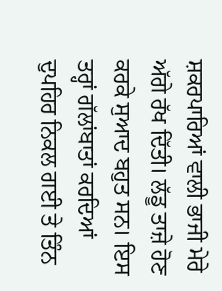ਸ਼ਕਰਪਾਰਿਆਂ ਵਾਲੀ ਭਾਜੀ ਮੇਰੇ ਅੱਗੇ ਰੱਖ ਦਿੱਤੀ। ਲੱਡੂ ਤਾਜ਼ੇ ਹੋਣ ਕਰਕੇ ਸੁਆਦ ਬਹੁਤ ਸਨ। ਇਸ ਤਰ੍ਹਾਂ ਗੱਲਾਂਬਾਤਾਂ ਕਰਦਿਆਂ ਦੁਪਹਿਰ ਨਿਕਲ ਗਈ ਤੇ ਤਿੰਨ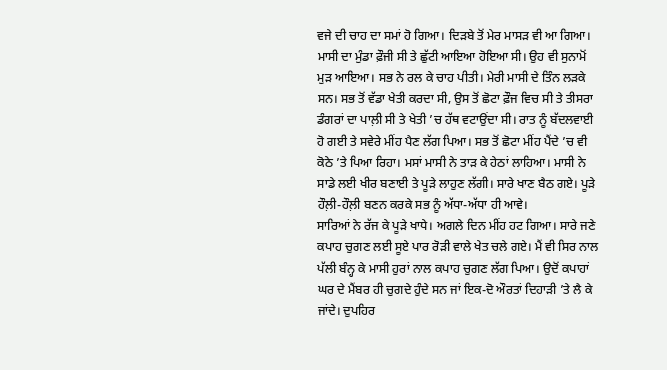ਵਜੇ ਦੀ ਚਾਹ ਦਾ ਸਮਾਂ ਹੋ ਗਿਆ। ਦਿੜਬੇ ਤੋਂ ਮੇਰ ਮਾਸੜ ਵੀ ਆ ਗਿਆ।
ਮਾਸੀ ਦਾ ਮੁੰਡਾ ਫ਼ੌਜੀ ਸੀ ਤੇ ਛੁੱਟੀ ਆਇਆ ਹੋਇਆ ਸੀ। ਉਹ ਵੀ ਸੁਨਾਮੋਂ ਮੁੜ ਆਇਆ। ਸਭ ਨੇ ਰਲ ਕੇ ਚਾਹ ਪੀਤੀ। ਮੇਰੀ ਮਾਸੀ ਦੇ ਤਿੰਨ ਲੜਕੇ ਸਨ। ਸਭ ਤੋਂ ਵੱਡਾ ਖੇਤੀ ਕਰਦਾ ਸੀ, ਉਸ ਤੋਂ ਛੋਟਾ ਫ਼ੌਜ ਵਿਚ ਸੀ ਤੇ ਤੀਸਰਾ ਡੰਗਰਾਂ ਦਾ ਪਾਲ਼ੀ ਸੀ ਤੇ ਖੇਤੀ ’ਚ ਹੱਥ ਵਟਾਉਂਦਾ ਸੀ। ਰਾਤ ਨੂੰ ਬੱਦਲਵਾਈ ਹੋ ਗਈ ਤੇ ਸਵੇਰੇ ਮੀਂਹ ਪੈਣ ਲੱਗ ਪਿਆ। ਸਭ ਤੋਂ ਛੋਟਾ ਮੀਂਹ ਪੈਂਦੇ ’ਚ ਵੀ ਕੋਠੇ ’ਤੇ ਪਿਆ ਰਿਹਾ। ਮਸਾਂ ਮਾਸੀ ਨੇ ਤਾੜ ਕੇ ਹੇਠਾਂ ਲਾਹਿਆ। ਮਾਸੀ ਨੇ ਸਾਡੇ ਲਈ ਖੀਰ ਬਣਾਈ ਤੇ ਪੂੜੇ ਲਾਹੁਣ ਲੱਗੀ। ਸਾਰੇ ਖਾਣ ਬੈਠ ਗਏ। ਪੂੜੇ ਹੌਲ਼ੀ-ਹੌਲ਼ੀ ਬਣਨ ਕਰਕੇ ਸਭ ਨੂੰ ਅੱਧਾ-ਅੱਧਾ ਹੀ ਆਵੇ।
ਸਾਰਿਆਂ ਨੇ ਰੱਜ ਕੇ ਪੂੜੇ ਖਾਧੇ। ਅਗਲੇ ਦਿਨ ਮੀਂਹ ਹਟ ਗਿਆ। ਸਾਰੇ ਜਣੇ ਕਪਾਹ ਚੁਗਣ ਲਈ ਸੂਏ ਪਾਰ ਰੋੜੀ ਵਾਲੇ ਖੇਤ ਚਲੇ ਗਏ। ਮੈਂ ਵੀ ਸਿਰ ਨਾਲ ਪੱਲੀ ਬੰਨ੍ਹ ਕੇ ਮਾਸੀ ਹੁਰਾਂ ਨਾਲ ਕਪਾਹ ਚੁਗਣ ਲੱਗ ਪਿਆ। ਉਦੋਂ ਕਪਾਹਾਂ ਘਰ ਦੇ ਮੈਂਬਰ ਹੀ ਚੁਗਦੇ ਹੁੰਦੇ ਸਨ ਜਾਂ ਇਕ-ਦੋ ਔਰਤਾਂ ਦਿਹਾੜੀ ’ਤੇ ਲੈ ਕੇ ਜਾਂਦੇ। ਦੁਪਹਿਰ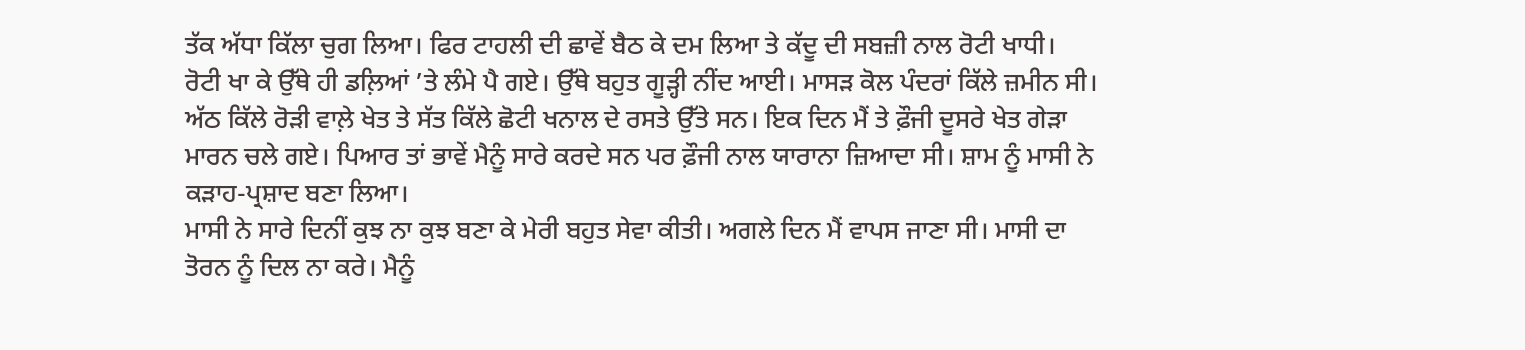ਤੱਕ ਅੱਧਾ ਕਿੱਲਾ ਚੁਗ ਲਿਆ। ਫਿਰ ਟਾਹਲੀ ਦੀ ਛਾਵੇਂ ਬੈਠ ਕੇ ਦਮ ਲਿਆ ਤੇ ਕੱਦੂ ਦੀ ਸਬਜ਼ੀ ਨਾਲ ਰੋਟੀ ਖਾਧੀ।
ਰੋਟੀ ਖਾ ਕੇ ਉੱਥੇ ਹੀ ਡਲ਼ਿਆਂ ’ਤੇ ਲੰਮੇ ਪੈ ਗਏ। ਉੱਥੇ ਬਹੁਤ ਗੂੜ੍ਹੀ ਨੀਂਦ ਆਈ। ਮਾਸੜ ਕੋਲ ਪੰਦਰਾਂ ਕਿੱਲੇ ਜ਼ਮੀਨ ਸੀ। ਅੱਠ ਕਿੱਲੇ ਰੋੜੀ ਵਾਲ਼ੇ ਖੇਤ ਤੇ ਸੱਤ ਕਿੱਲੇ ਛੋਟੀ ਖਨਾਲ ਦੇ ਰਸਤੇ ਉੱਤੇ ਸਨ। ਇਕ ਦਿਨ ਮੈਂ ਤੇ ਫ਼ੌਜੀ ਦੂਸਰੇ ਖੇਤ ਗੇੜਾ ਮਾਰਨ ਚਲੇ ਗਏ। ਪਿਆਰ ਤਾਂ ਭਾਵੇਂ ਮੈਨੂੰ ਸਾਰੇ ਕਰਦੇ ਸਨ ਪਰ ਫ਼ੌਜੀ ਨਾਲ ਯਾਰਾਨਾ ਜ਼ਿਆਦਾ ਸੀ। ਸ਼ਾਮ ਨੂੰ ਮਾਸੀ ਨੇ ਕੜਾਹ-ਪ੍ਰਸ਼ਾਦ ਬਣਾ ਲਿਆ।
ਮਾਸੀ ਨੇ ਸਾਰੇ ਦਿਨੀਂ ਕੁਝ ਨਾ ਕੁਝ ਬਣਾ ਕੇ ਮੇਰੀ ਬਹੁਤ ਸੇਵਾ ਕੀਤੀ। ਅਗਲੇ ਦਿਨ ਮੈਂ ਵਾਪਸ ਜਾਣਾ ਸੀ। ਮਾਸੀ ਦਾ ਤੋਰਨ ਨੂੰ ਦਿਲ ਨਾ ਕਰੇ। ਮੈਨੂੰ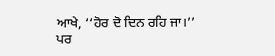ਆਖੇ, ‘‘ਹੋਰ ਦੋ ਦਿਨ ਰਹਿ ਜਾ।’’ ਪਰ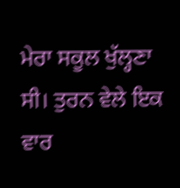ਮੇਰਾ ਸਕੂਲ ਖੁੱਲ੍ਹਣਾ ਸੀ। ਤੁਰਨ ਵੇਲੇ ਇਕ ਵਾਰ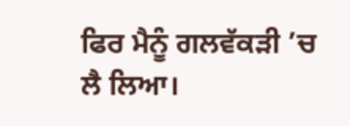ਫਿਰ ਮੈਨੂੰ ਗਲਵੱਕੜੀ ’ਚ ਲੈ ਲਿਆ।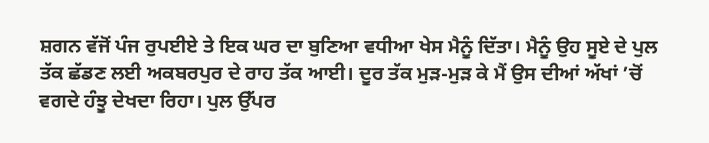ਸ਼ਗਨ ਵੱਜੋਂ ਪੰਜ ਰੁਪਈਏ ਤੇ ਇਕ ਘਰ ਦਾ ਬੁਣਿਆ ਵਧੀਆ ਖੇਸ ਮੈਨੂੰ ਦਿੱਤਾ। ਮੈਨੂੰ ਉਹ ਸੂਏ ਦੇ ਪੁਲ ਤੱਕ ਛੱਡਣ ਲਈ ਅਕਬਰਪੁਰ ਦੇ ਰਾਹ ਤੱਕ ਆਈ। ਦੂਰ ਤੱਕ ਮੁੜ-ਮੁੜ ਕੇ ਮੈਂ ਉਸ ਦੀਆਂ ਅੱਖਾਂ ’ਚੋਂ ਵਗਦੇ ਹੰਝੂ ਦੇਖਦਾ ਰਿਹਾ। ਪੁਲ ਉੱਪਰ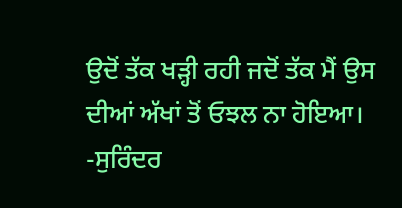ਉਦੋਂ ਤੱਕ ਖੜ੍ਹੀ ਰਹੀ ਜਦੋਂ ਤੱਕ ਮੈਂ ਉਸ ਦੀਆਂ ਅੱਖਾਂ ਤੋਂ ਓਝਲ ਨਾ ਹੋਇਆ।
-ਸੁਰਿੰਦਰ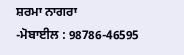ਸ਼ਰਮਾ ਨਾਗਰਾ
-ਮੋਬਾਈਲ : 98786-46595